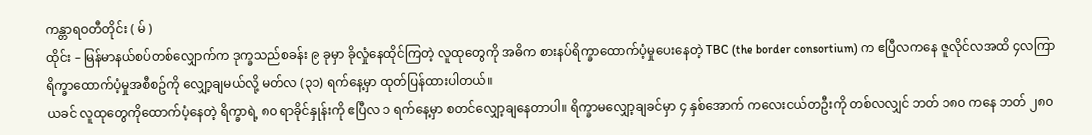ကန္တာရဝတီတိုင်း ( မ် )
ထိုင်း – မြန်မာနယ်စပ်တစ်လျှောက်က ဒုက္ခသည်စခန်း ၉ ခုမှာ ခိုလှုံနေထိုင်ကြတဲ့ လူထုတွေကို အဓိက စားနပ်ရိက္ခာထောက်ပံ့မှုပေးနေတဲ့ TBC (the border consortium) က ဧပြီလကနေ ဇူလိုင်လအထိ ၄လကြာ ရိက္ခာထောက်ပံ့မှုအစီစဥ်ကို လျှော့ချမယ်လို့ မတ်လ (၃၁) ရက်နေ့မှာ ထုတ်ပြန်ထားပါတယ်။
ယခင် လူထုတွေကိုထောက်ပံ့နေတဲ့ ရိက္ခာရဲ့ ၈၀ ရာခိုင်နှုန်းကို ဧပြီလ ၁ ရက်နေ့မှာ စတင်လျှော့ချနေတာပါ။ ရိက္ခာမလျှော့ချခင်မှာ ၄ နှစ်အောက် ကလေးငယ်တဦးကို တစ်လလျှင် ဘတ် ၁၈၀ ကနေ ဘတ် ၂၈၀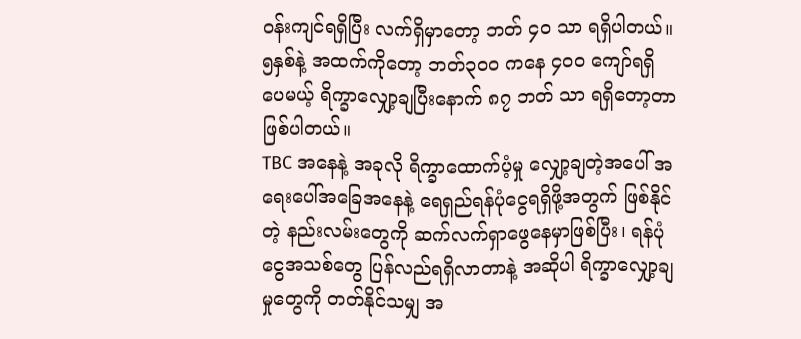ဝန်းကျင်ရရှိပြီး လက်ရှိမှာတော့ ဘတ် ၄၀ သာ ရရှိပါတယ်။
၅နှစ်နဲ့ အထက်ကိုတော့ ဘတ်၃၀၀ ကနေ ၄၀၀ ကျော်ရရှိပေမယ့် ရိက္ခာလျှော့ချပြီးနောက် ၈၇ ဘတ် သာ ရရှိတော့တာ ဖြစ်ပါတယ်။
TBC အနေနဲ့ အခုလို ရိက္ခာထောက်ပံ့မှု လျှော့ချတဲ့အပေါ် အရေးပေါ်အခြေအနေနဲ့ ရေရှည်ရန်ပုံငွေရရှိဖို့အတွက် ဖြစ်နိုင်တဲ့ နည်းလမ်းတွေကို ဆက်လက်ရှာဖွေနေမှာဖြစ်ပြီး၊ ရန်ပုံငွေအသစ်တွေ ပြန်လည်ရရှိလာတာနဲ့ အဆိုပါ ရိက္ခာလျှော့ချမှုတွေကို တတ်နိုင်သမျှ အ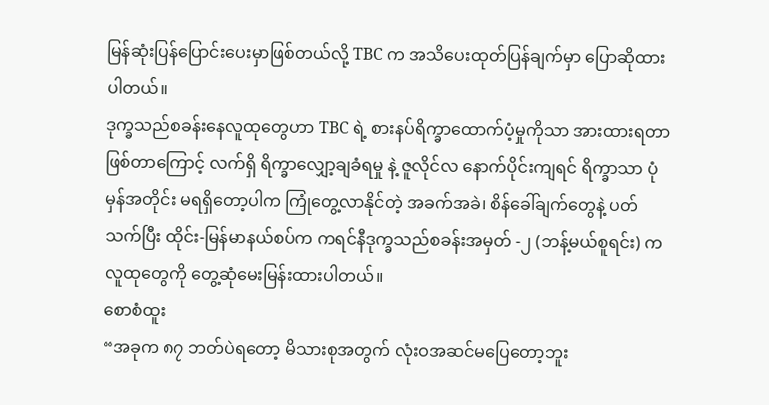မြန်ဆုံးပြန်ပြောင်းပေးမှာဖြစ်တယ်လို့ TBC က အသိပေးထုတ်ပြန်ချက်မှာ ပြောဆိုထားပါတယ်။
ဒုက္ခသည်စခန်းနေလူထုတွေဟာ TBC ရဲ့ စားနပ်ရိက္ခာထောက်ပံ့မှုကိုသာ အားထားရတာဖြစ်တာကြောင့် လက်ရှိ ရိက္ခာလျှော့ချခံရမှု နဲ့ ဇူလိုင်လ နောက်ပိုင်းကျရင် ရိက္ခာသာ ပုံမှန်အတိုင်း မရရှိတော့ပါက ကြုံတွေ့လာနိုင်တဲ့ အခက်အခဲ၊ စိန်ခေါ်ချက်တွေနဲ့ ပတ်သက်ပြီး ထိုင်း-မြန်မာနယ်စပ်က ကရင်နီဒုက္ခသည်စခန်းအမှတ် -၂ (ဘန့်မယ်စူရင်း) က လူထုတွေကို တွေ့ဆုံမေးမြန်းထားပါတယ်။
စောစံထူး
“အခုက ၈၇ ဘတ်ပဲရတော့ မိသားစုအတွက် လုံးဝအဆင်မပြေတော့ဘူး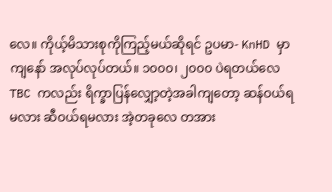လေ။ ကိုယ့်မိသားစုကိုကြည့်မယ်ဆိုရင် ဥပမာ- KnHD မှာကျနော် အလုပ်လုပ်တယ်။ ၁၀၀၀၊ ၂၀၀၀ ပဲရတယ်လေ TBC ကလည်း ရိက္ခာပြန်လျှော့တဲ့အခါကျတော့ ဆန်ဝယ်ရမလား ဆီဝယ်ရမလား အဲ့တခုလေ တအား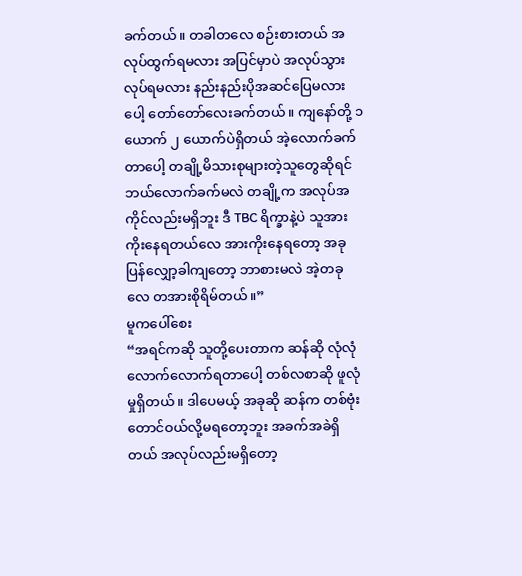ခက်တယ်။ တခါတလေ စဉ်းစားတယ် အလုပ်ထွက်ရမလား အပြင်မှာပဲ အလုပ်သွားလုပ်ရမလား နည်းနည်းပိုအဆင်ပြေမလားပေါ့ တော်တော်လေးခက်တယ်။ ကျနော်တို့ ၁ ယောက် ၂ ယောက်ပဲရှိတယ် အဲ့လောက်ခက်တာပေါ့ တချို့မိသားစုများတဲ့သူတွေဆိုရင် ဘယ်လောက်ခက်မလဲ တချို့က အလုပ်အကိုင်လည်းမရှိဘူး ဒီ TBC ရိက္ခာနဲ့ပဲ သူအားကိုးနေရတယ်လေ အားကိုးနေရတော့ အခုပြန်လျှော့ခါကျတော့ ဘာစားမလဲ အဲ့တခုလေ တအားစိုရိမ်တယ်။”
မူကပေါ်စေး
“အရင်ကဆို သူတို့ပေးတာက ဆန်ဆို လုံလုံလောက်လောက်ရတာပေါ့ တစ်လစာဆို ဖူလုံမှုရှိတယ်။ ဒါပေမယ့် အခုဆို ဆန်က တစ်ဗုံးတောင်ဝယ်လို့မရတော့ဘူး အခက်အခဲရှိတယ် အလုပ်လည်းမရှိတော့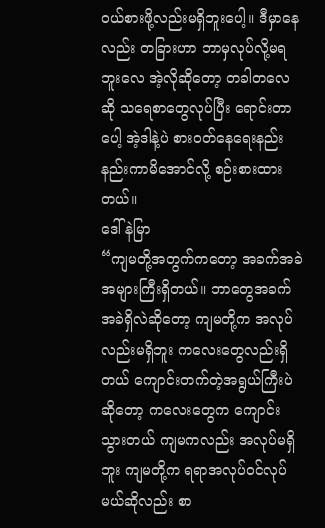ဝယ်စားဖို့လည်းမရှိဘူးပေါ့။ ဒီမှာနေလည်း တခြားဟာ ဘာမှလုပ်လို့မရဘူးလေ အဲ့လိုဆိုတော့ တခါတလေဆို သရေစာတွေလုပ်ပြီး ရောင်းတာပေါ့ အဲ့ဒါနဲ့ပဲ စားဝတ်နေရေးနည်းနည်းကာမိအောင်လို့ စဉ်းစားထားတယ်။
ဒေါ်နဲမြာ
“ကျမတို့အတွက်ကတော့ အခက်အခဲအများကြီးရှိတယ်။ ဘာတွေအခက်အခဲရှိလဲဆိုတော့ ကျမတို့က အလုပ်လည်းမရှိဘူး ကလေးတွေလည်းရှိတယ် ကျောင်းတက်တဲ့အရွယ်ကြီးပဲဆိုတော့ ကလေးတွေက ကျောင်းသွားတယ် ကျမကလည်း အလုပ်မရှိဘူး ကျမတို့က ရရာအလုပ်ဝင်လုပ်မယ်ဆိုလည်း စာ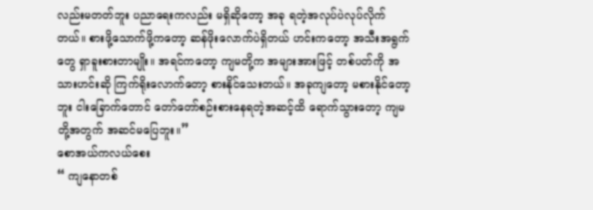လည်းမတတ်ဘူး ပညာရေးကလည်း မရှိဆိုတော့ အခု ရတဲ့အလုပ်ပဲလုပ်လိုက်တယ်။ စားဖို့သောက်ဖို့ကတော့ ဆန်ဖိုးလောက်ပဲရှိတယ် ဟင်းကတော့ အသီးအရွက်တွေ ရှာခူးစားတာမျိုး။ အရင်ကတော့ ကျမတို့က အများအားဖြင့် တစ်ပတ်ကို အသားဟင်းဆို ကြက်ရိုးလောက်တော့ စားနိုင်သေးတယ်။ အခုကျတော့ မစားနိုင်တော့ဘူး ငါးခြောက်တောင် တော်တော်စဉ်းစားနေရတဲ့အဆင့်ထိ ရောက်သွားတော့ ကျမတို့အတွက် အဆင်မပြေဘူး။”
စောအယ်ကလယ်စေး
“ ကျနောတစ်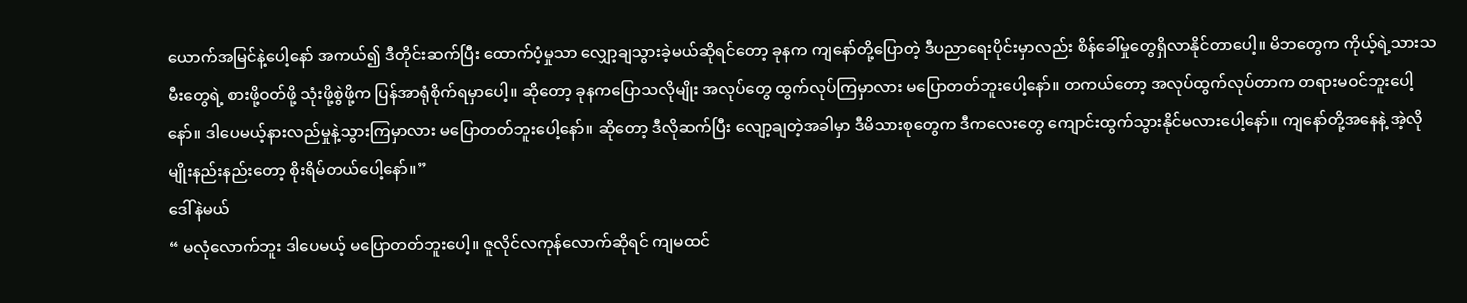ယောက်အမြင်နဲ့ပေါ့နော် အကယ်၍ ဒီတိုင်းဆက်ပြီး ထောက်ပံ့မှုသာ လျှော့ချသွားခဲ့မယ်ဆိုရင်တော့ ခုနက ကျနော်တို့ပြောတဲ့ ဒီပညာရေးပိုင်းမှာလည်း စိန်ခေါ်မှုတွေရှိလာနိုင်တာပေါ့။ မိဘတွေက ကိုယ့်ရဲ့သားသမီးတွေရဲ့ စားဖို့ဝတ်ဖို့ သုံးဖို့စွဲဖို့က ပြန်အာရုံစိုက်ရမှာပေါ့။ ဆိုတော့ ခုနကပြောသလိုမျိုး အလုပ်တွေ ထွက်လုပ်ကြမှာလား မပြောတတ်ဘူးပေါ့နော်။ တကယ်တော့ အလုပ်ထွက်လုပ်တာက တရားမဝင်ဘူးပေါ့နော်။ ဒါပေမယ့်နားလည်မှုနဲ့သွားကြမှာလား မပြောတတ်ဘူးပေါ့နော်။ ဆိုတော့ ဒီလိုဆက်ပြီး လျော့ချတဲ့အခါမှာ ဒီမိသားစုတွေက ဒီကလေးတွေ ကျောင်းထွက်သွားနိုင်မလားပေါ့နော်။ ကျနော်တို့အနေနဲ့ အဲ့လိုမျိုးနည်းနည်းတော့ စိုးရိမ်တယ်ပေါ့နော်။”
ဒေါ်နဲမယ်
“ မလုံလောက်ဘူး ဒါပေမယ့် မပြောတတ်ဘူးပေါ့။ ဇူလိုင်လကုန်လောက်ဆိုရင် ကျမထင်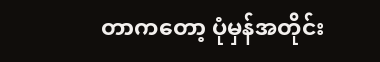တာကတော့ ပုံမှန်အတိုင်း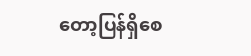တော့ပြန်ရှိစေ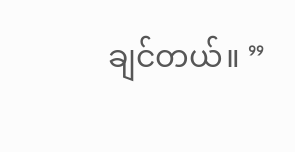ချင်တယ်။ ”